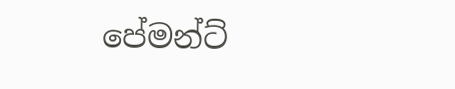පේමන්ට්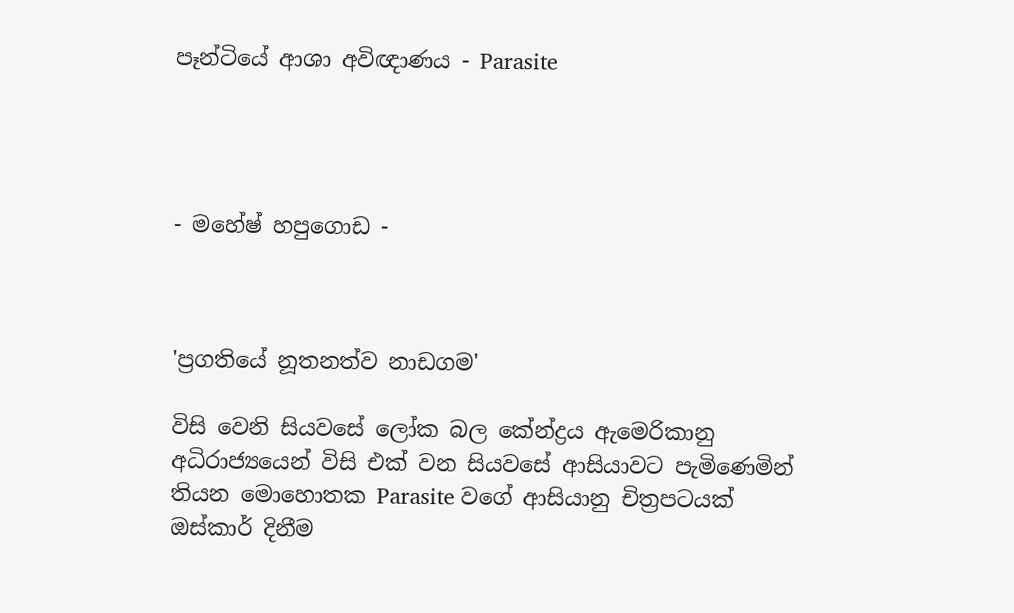පෑන්ටියේ ආශා අවිඥාණය - Parasite




- මහේෂ් හපුගොඩ -



'ප්‍රගතියේ නූතනත්ව නාඩගම'

විසි වෙනි සියවසේ ලෝක බල කේන්ද්‍රය ඇමෙරිකානු අධිරාජ්‍යයෙන් විසි එක් වන සියවසේ ආසියාවට පැමිණෙමින් තියන මොහොතක Parasite වගේ ආසියානු චිත්‍රපටයක් ඔස්කාර් දිනීම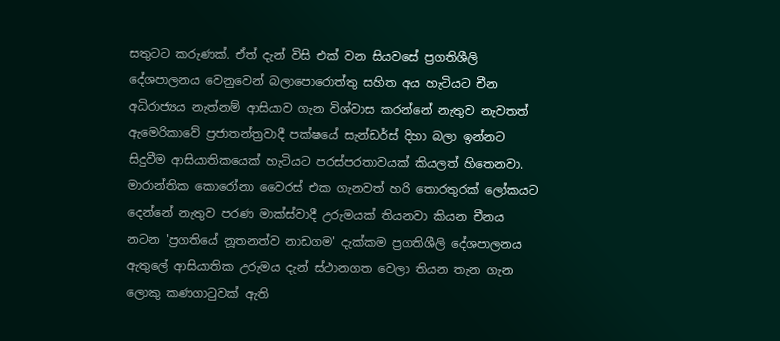සතුටට කරුණක්. ඒත් දැන් විසි එක් වන සියවසේ ප්‍රගතිශීලි දේශපාලනය වෙනුවෙන් බලාපොරොත්තු සහිත අය හැටියට චීන අධිරාජ්‍යය නැත්නම් ආසියාව ගැන විශ්වාස කරන්නේ නැතුව නැවතත් ඇමෙරිකාවේ ප්‍රජාතන්ත්‍රවාදී පක්ෂයේ සැන්ඩර්ස් දිහා බලා ඉන්නට සිදුවීම ආසියාතිකයෙක් හැටියට පරස්පරතාවයක් කියලත් හිතෙනවා. මාරාන්තික කොරෝනා වෛරස් එක ගැනවත් හරි තොරතුරක් ලෝකයට දෙන්නේ නැතුව පරණ මාක්ස්වාදී උරුමයක් තියනවා කියන චීනය නටන 'ප්‍රගතියේ නූතනත්ව නාඩගම' දැක්කම ප්‍රගතිශීලි දේශපාලනය ඇතුලේ ආසියාතික උරුමය දැන් ස්ථානගත වෙලා තියන තැන ගැන ලොකු කණගාටුවක් ඇති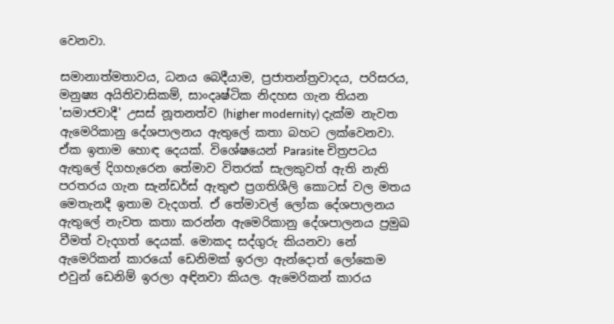වෙනවා.

සමානාත්මතාවය, ධනය බෙදීයාම, ප්‍රජාතන්ත්‍රවාදය, පරිසරය, මනුෂ්‍ය අයිතිවාසිකම්, සාංදෘෂ්ටික නිදහස ගැන තියන 'සමාජවාදී' උසස් නූතනත්ව (higher modernity) දැක්ම නැවත ඇමෙරිකානු දේශපාලනය ඇතුලේ කතා බහට ලක්වෙනවා. ඒක ඉතාම හොඳ දෙයක්. විශේෂයෙන් Parasite චිත්‍රපටය ඇතුලේ දිගහැරෙන තේමාව විතරක් සැලකුවත් ඇති නැති පරතරය ගැන සැන්ඩර්ස් ඇතුළු ප්‍රගතිශීලි කොටස් වල මතය මෙතැනදී ඉතාම වැදගත්. ඒ තේමාවල් ලෝක දේශපාලනය ඇතුලේ නැවත කතා කරන්න ඇමෙරිකානු දේශපාලනය ප්‍රමුඛ වීමත් වැදගත් දෙයක්. මොකද සද්ගුරු කියනවා නේ ඇමෙරිකන් කාරයෝ ඩෙනිමක් ඉරලා ඇන්දොත් ලෝකෙම එවුන් ඩෙනිම් ඉරලා අඳිනවා කියල. ඇමෙරිකන් කාරය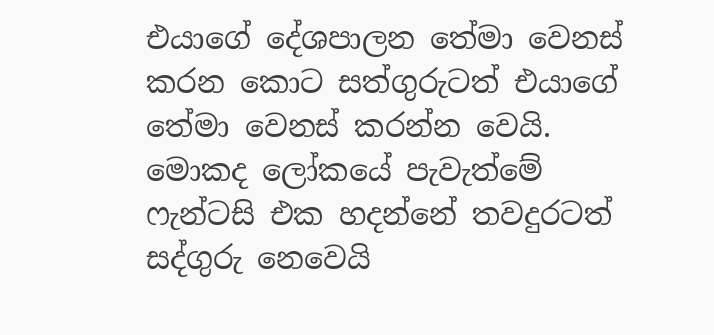එයාගේ දේශපාලන තේමා වෙනස් කරන කොට සත්ගුරුටත් එයාගේ තේමා වෙනස් කරන්න වෙයි. මොකද ලෝකයේ පැවැත්මේ ෆැන්ටසි එක හදන්නේ තවදුරටත් සද්ගුරු නෙවෙයි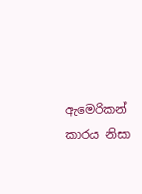ඇමෙරිකන් කාරය නිසා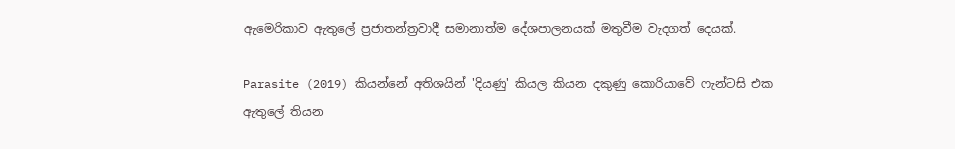ඇමෙරිකාව ඇතුලේ ප්‍රජාතන්ත්‍රවාදී සමානාත්ම දේශපාලනයක් මතුවීම වැදගත් දෙයක්.

Parasite (2019) කියන්නේ අතිශයින් 'දියණු' කියල කියන දකුණු කොරියාවේ ෆැන්ටසි එක ඇතුලේ තියන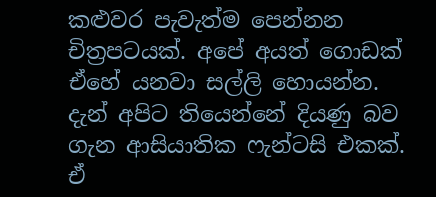කළුවර පැවැත්ම පෙන්නන චිත්‍රපටයක්. අපේ අයත් ගොඩක් ඒහේ යනවා සල්ලි හොයන්න. දැන් අපිට තියෙන්නේ දියණු බව ගැන ආසියාතික ෆැන්ටසි එකක්. ඒ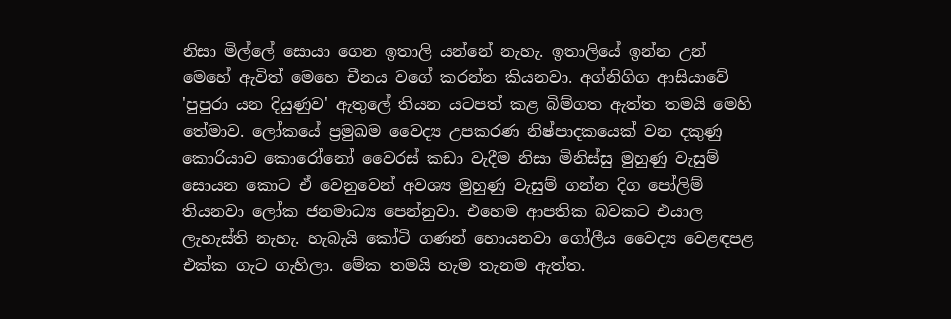නිසා මිල්ලේ සොයා ගෙන ඉතාලි යන්නේ නැහැ. ඉතාලියේ ඉන්න උන් මෙහේ ඇවිත් මෙහෙ චීනය වගේ කරන්න කියනවා. අග්නිගිග ආසියාවේ 'පුපුරා යන දියුණුව' ඇතුලේ තියන යටපත් කළ බිම්ගත ඇත්ත තමයි මෙහි තේමාව. ලෝකයේ ප්‍රමුඛම වෛද්‍ය උපකරණ නිෂ්පාදකයෙක් වන දකුණු කොරියාව කොරෝනෝ වෛරස් කඩා වැදීම නිසා මිනිස්සු මුහුණු වැසුම් සොයන කොට ඒ වෙනුවෙන් අවශ්‍ය මුහුණු වැසුම් ගන්න දිග පෝලිම් තියනවා ලෝක ජනමාධ්‍ය පෙන්නුවා. එහෙම ආපතික බවකට එයාල ලැහැස්ති නැහැ. හැබැයි කෝටි ගණන් හොයනවා ගෝලීය වෛද්‍ය වෙළඳපළ එක්ක ගැට ගැහිලා. මේක තමයි හැම තැනම ඇත්ත.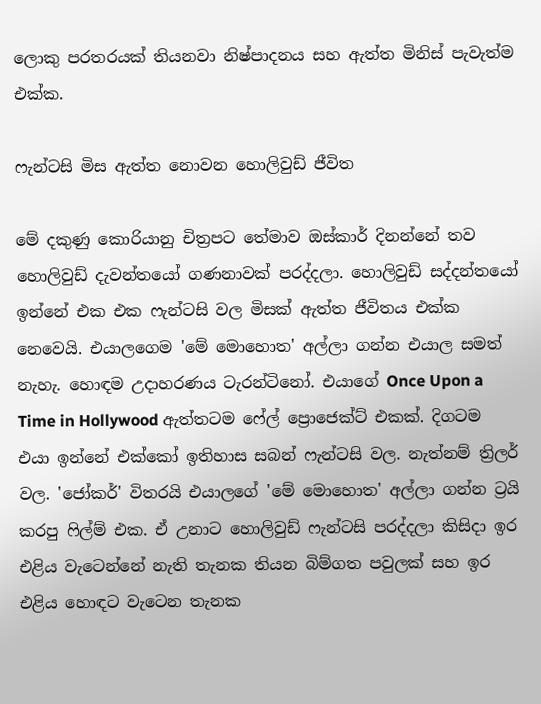ලොකු පරතරයක් තියනවා නිෂ්පාදනය සහ ඇත්ත මිනිස් පැවැත්ම එක්ක.

ෆැන්ටසි මිස ඇත්ත නොවන හොලිවුඩ් ජීවිත

මේ දකුණු කොරියානු චිත්‍රපට තේමාව ඔස්කාර් දිනන්නේ තව හොලිවුඩ් දැවන්තයෝ ගණනාවක් පරද්දලා. හොලිවුඩ් සද්දන්තයෝ ඉන්නේ එක එක ෆැන්ටසි වල මිසක් ඇත්ත ජීවිතය එක්ක නෙවෙයි. එයාලගෙම 'මේ මොහොත' අල්ලා ගන්න එයාල සමත් නැහැ. හොඳම උදාහරණය ටැරන්ටිනෝ. එයාගේ Once Upon a Time in Hollywood ඇත්තටම ෆේල් ප්‍රොජෙක්ට් එකක්. දිගටම එයා ඉන්නේ එක්කෝ ඉතිහාස සබන් ෆැන්ටසි වල. නැත්නම් ත්‍රිලර් වල. 'ජෝකර්' විතරයි එයාලගේ 'මේ මොහොත' අල්ලා ගන්න ට්‍රයි කරපු ෆිල්ම් එක. ඒ උනාට හොලිවුඩ් ෆැන්ටසි පරද්දලා කිසිදා ඉර එළිය වැටෙන්නේ නැති තැනක තියන බිම්ගත පවුලක් සහ ඉර එළිය හොඳට වැටෙන තැනක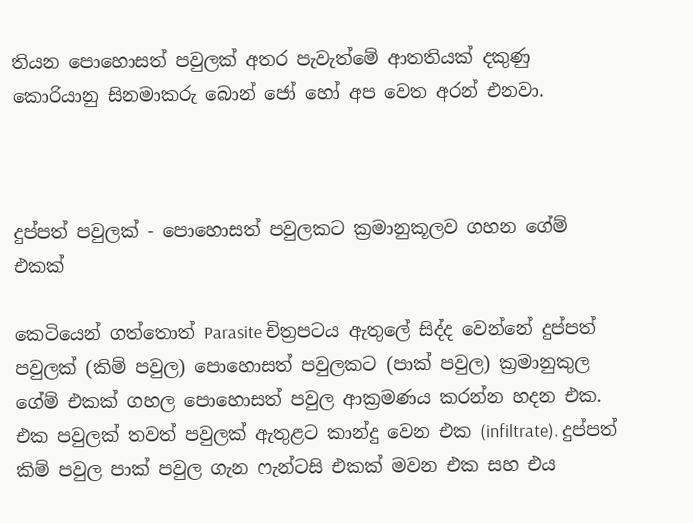තියන පොහොසත් පවුලක් අතර පැවැත්මේ ආතතියක් දකුණු කොරියානු සිනමාකරු බොන් ජෝ හෝ අප වෙත අරන් එනවා.



දුප්පත් පවුලක් - පොහොසත් පවුලකට ක්‍රමානුකූලව ගහන ගේම් එකක්

කෙටියෙන් ගත්තොත් Parasite චිත්‍රපටය ඇතුලේ සිද්ද වෙන්නේ දුප්පත් පවුලක් (කිම් පවුල) පොහොසත් පවුලකට (පාක් පවුල) ක්‍රමානුකුල ගේම් එකක් ගහල පොහොසත් පවුල ආක්‍රමණය කරන්න හදන එක. එක පවුලක් තවත් පවුලක් ඇතුළට කාන්දු වෙන එක (infiltrate). දුප්පත් කිම් පවුල පාක් පවුල ගැන ෆැන්ටසි එකක් මවන එක සහ එය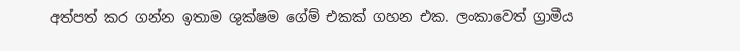අත්පත් කර ගන්න ඉතාම ශුක්ෂම ගේම් එකක් ගහන එක. ලංකාවෙත් ග්‍රාමීය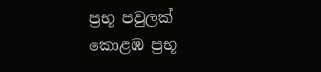ප්‍රභූ පවුලක් කොළඹ ප්‍රභූ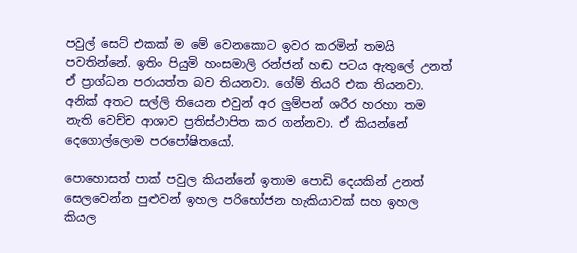පවුල් සෙට් එකක් ම මේ වෙනකොට ඉවර කරමින් තමයි පවතින්නේ. ඉතිං පියුමි හංසමාලි රන්ජන් හඬ පටය ඇතුලේ උනත් ඒ ප්‍රාග්ධන පරායත්ත බව තියනවා. ගේම් තියරි එක තියනවා. අනික් අතට සල්ලි තියෙන එවුන් අර ලුම්පන් ශරීර හරහා තම නැති වෙච්ච ආශාව ප්‍රතිස්ථාපිත කර ගන්නවා. ඒ කියන්නේ දෙගොල්ලොම පරපෝෂිතයෝ.

පොහොසත් පාක් පවුල කියන්නේ ඉතාම පොඩි දෙයකින් උනත් සෙලවෙන්න පුළුවන් ඉහල පරිභෝජන හැකියාවක් සහ ඉහල කියල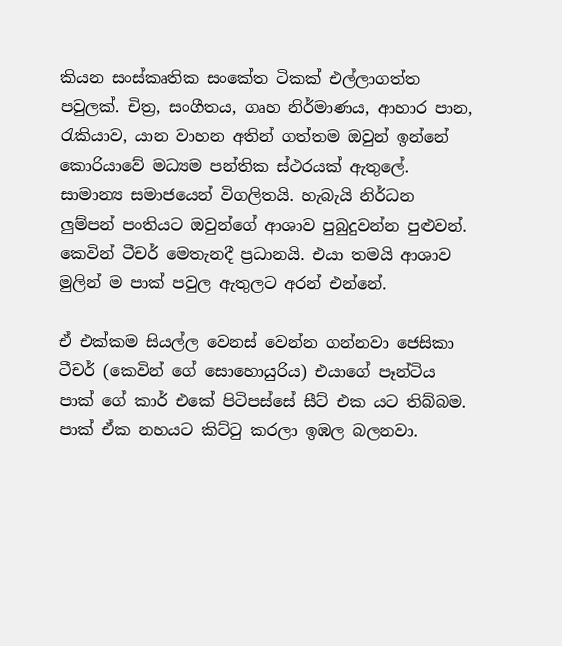කියන සංස්කෘතික සංකේත ටිකක් එල්ලාගත්ත පවුලක්. චිත්‍ර, සංගීතය, ගෘහ නිර්මාණය, ආහාර පාන, රැකියාව, යාන වාහන අතින් ගත්තම ඔවුන් ඉන්නේ කොරියාවේ මධ්‍යම පන්තික ස්ථරයක් ඇතුලේ. සාමාන්‍ය සමාජයෙන් විගලිතයි. හැබැයි නිර්ධන ලුම්පන් පංතියට ඔවුන්ගේ ආශාව පුබුදුවන්න පුළුවන්. කෙවින් ටීචර් මෙතැනදී ප්‍රධානයි. එයා තමයි ආශාව මුලින් ම පාක් පවුල ඇතුලට අරන් එන්නේ.

ඒ එක්කම සියල්ල වෙනස් වෙන්න ගන්නවා ජෙසිකා ටීචර් (කෙවින් ගේ සොහොයුරිය) එයාගේ පෑන්ටිය පාක් ගේ කාර් එකේ පිටිපස්සේ සීට් එක යට තිබ්බම. පාක් ඒක නහයට කිට්ටු කරලා ඉඹල බලනවා.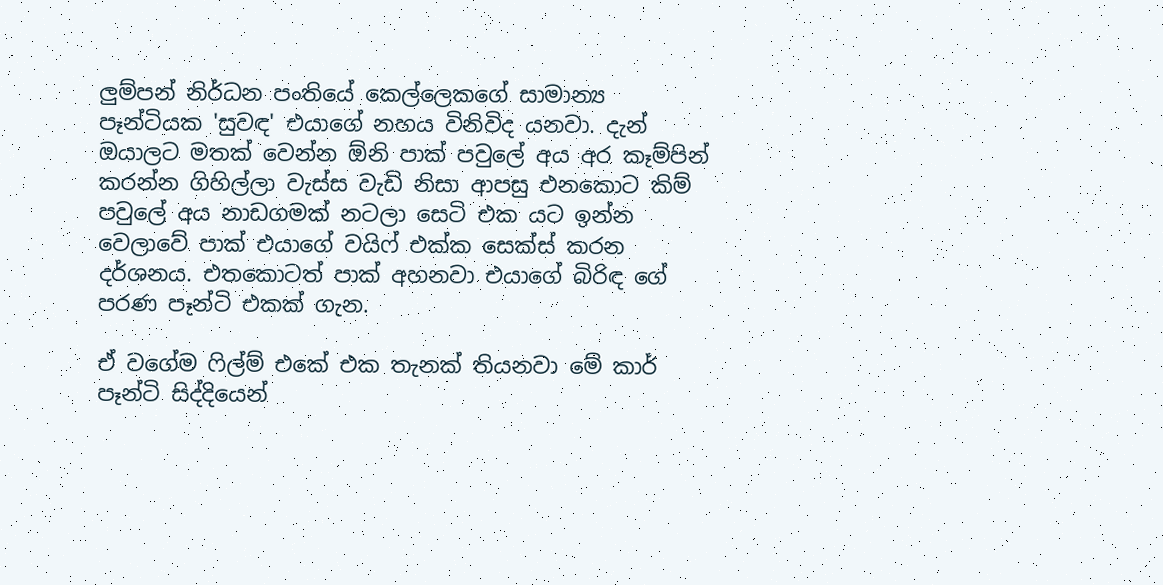ලුම්පන් නිර්ධන පංතියේ කෙල්ලෙකගේ සාමාන්‍ය පෑන්ටියක 'සුවඳ' එයාගේ නහය විනිවිද යනවා. දැන් ඔයාලට මතක් වෙන්න ඕනි පාක් පවුලේ අය අර කෑම්පින් කරන්න ගිහිල්ලා වැස්ස වැඩි නිසා ආපසු එනකොට කිම් පවුලේ අය නාඩගමක් නටලා සෙටි එක යට ඉන්න වෙලාවේ පාක් එයාගේ වයිෆ් එක්ක සෙක්ස් කරන දර්ශනය. එතකොටත් පාක් අහනවා එයාගේ බිරිඳ ගේ පරණ පෑන්ටි එකක් ගැන.

ඒ වගේම ෆිල්ම් එකේ එක තැනක් තියනවා මේ කාර් පෑන්ටි සිද්දියෙන්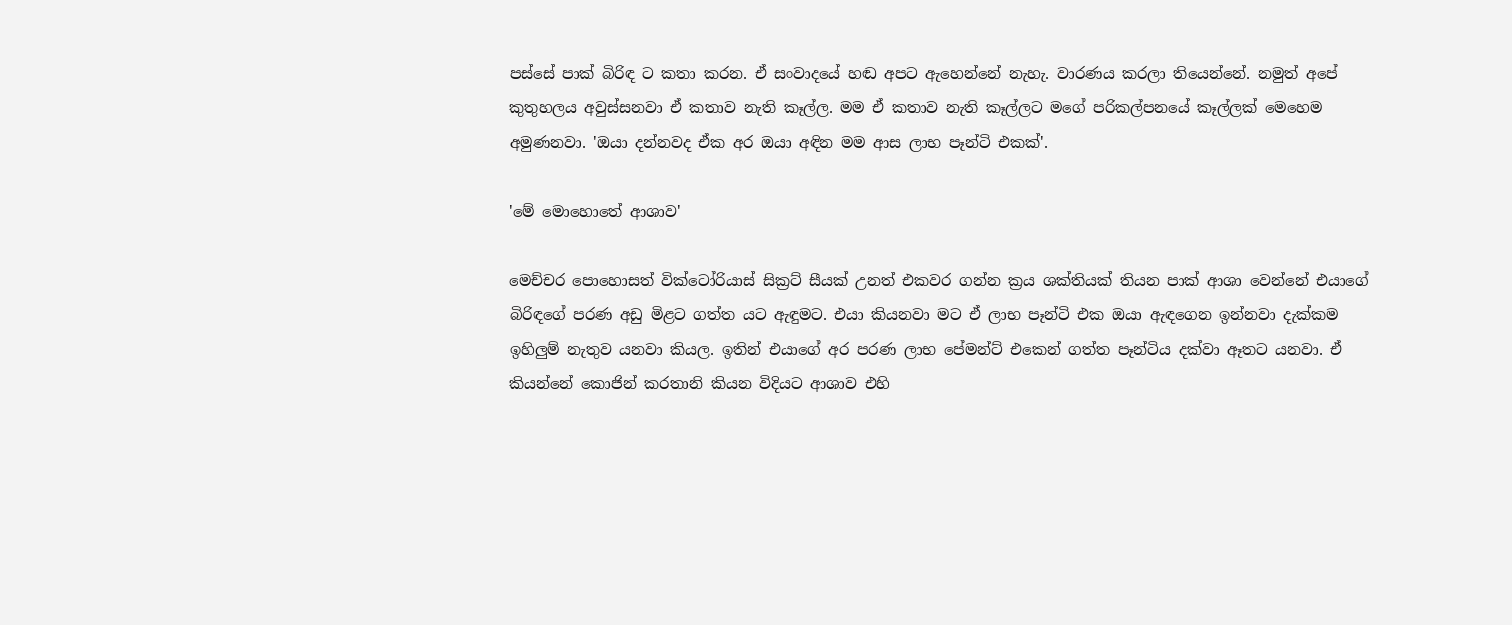පස්සේ පාක් බිරිඳ ට කතා කරන. ඒ සංවාදයේ හඬ අපට ඇහෙන්නේ නැහැ. වාරණය කරලා තියෙන්නේ. නමුත් අපේ කුතුහලය අවුස්සනවා ඒ කතාව නැති කෑල්ල. මම ඒ කතාව නැති කෑල්ලට මගේ පරිකල්පනයේ කෑල්ලක් මෙහෙම අමුණනවා. 'ඔයා දන්නවද ඒක අර ඔයා අඳින මම ආස ලාභ පෑන්ටි එකක්'.

'මේ මොහොතේ ආශාව'

මෙච්චර පොහොසත් වික්ටෝරියාස් සික්‍රට් සීයක් උනත් එකවර ගන්න ක්‍රය ශක්තියක් තියන පාක් ආශා වෙන්නේ එයාගේ බිරිඳගේ පරණ අඩු මිළට ගත්ත යට ඇඳුමට. එයා කියනවා මට ඒ ලාභ පෑන්ටි එක ඔයා ඇඳගෙන ඉන්නවා දැක්කම ඉහිලුම් නැතුව යනවා කියල. ඉතින් එයාගේ අර පරණ ලාභ පේමන්ට් එකෙන් ගත්ත පෑන්ටිය දක්වා ඈතට යනවා. ඒ කියන්නේ කොජින් කරතානි කියන විදියට ආශාව එහි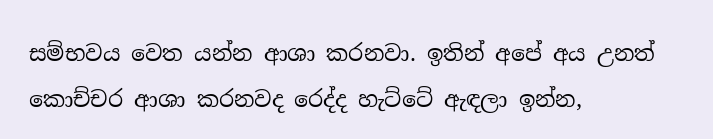සම්භවය වෙත යන්න ආශා කරනවා. ඉතින් අපේ අය උනත් කොච්චර ආශා කරනවද රෙද්ද හැට්ටේ ඇඳලා ඉන්න,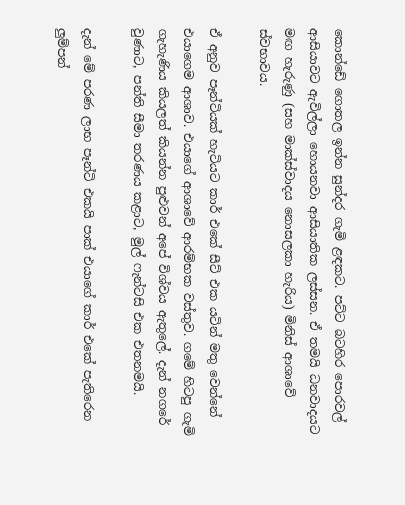කොන්ඩේ ගොතල ඉන්න සුන්දර ගැමි ළඳකට. පට්ට බටහිර පොරවල් ආසියාවට ඇවිල්ලා හොයනවා ආසියාතික ලස්සන. ඒ තමයි ධනවාදයට මඟ හැරුණු (සහ මාක්ස්වාදය නොසලකා හැරිය) මිනිස් ආශාවේ ස්වභාවය.

ඒ අනුව පෑන්ටියක් හැටියට කාර් එකේ සීට් එක යටින් මතු වෙන්නේ එයාගෙම ආශාව. එයාගේ ආශාවේ ආරම්භක වස්තුව. ගමේ හිටපු ගැමි ගැහැණිය කියලත් කියන්න පුළුවන් අපේ විශ්වය ඇතුලේ. දැන් නගරේ වුණාට, පන්ති සීමා තරණය කළාට, මුල් ෆැන්ටසි එක එතනමයි.

දැන් මේ පරණ ලාභ පෑන්ටි එකයි පාක් එයාගේ කාර් එකේ පැතිරෙන ලුම්පන්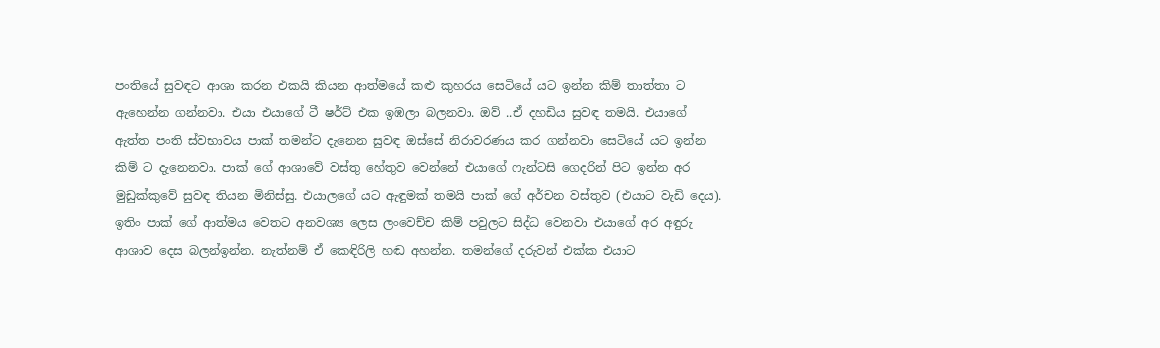පංතියේ සුවඳට ආශා කරන එකයි කියන ආත්මයේ කළු කුහරය සෙටියේ යට ඉන්න කිම් තාත්තා ට ඇහෙන්න ගන්නවා. එයා එයාගේ ටී ෂර්ට් එක ඉඹලා බලනවා. ඔව් ..ඒ දහඩිය සුවඳ තමයි. එයාගේ ඇත්ත පංති ස්වභාවය පාක් තමන්ට දැනෙන සුවඳ ඔස්සේ නිරාවරණය කර ගන්නවා සෙටියේ යට ඉන්න කිම් ට දැනෙනවා. පාක් ගේ ආශාවේ වස්තු හේතුව වෙන්නේ එයාගේ ෆැන්ටසි ගෙදරින් පිට ඉන්න අර මුඩුක්කුවේ සුවඳ තියන මිනිස්සු. එයාලගේ යට ඇඳුමක් තමයි පාක් ගේ අර්චන වස්තුව (එයාට වැඩි දෙය). ඉතිං පාක් ගේ ආත්මය වෙතට අනවශ්‍ය ලෙස ලංවෙච්ච කිම් පවුලට සිද්ධ වෙනවා එයාගේ අර අඳුරු ආශාව දෙස බලන්ඉන්න. නැත්නම් ඒ කෙඳිරිලි හඬ අහන්න. තමන්ගේ දරුවන් එක්ක එයාට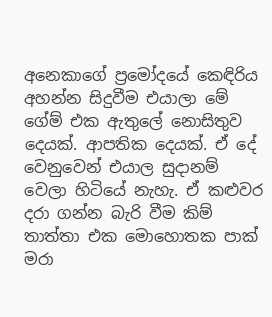අනෙකාගේ ප්‍රමෝදයේ කෙඳිරිය අහන්න සිදුවීම එයාලා මේ ගේම් එක ඇතුලේ නොසිතුව දෙයක්. ආපතික දෙයක්. ඒ දේ වෙනුවෙන් එයාල සුදානම් වෙලා හිටියේ නැහැ. ඒ කළුවර දරා ගන්න බැරි වීම කිම් තාත්තා එක මොහොතක පාක් මරා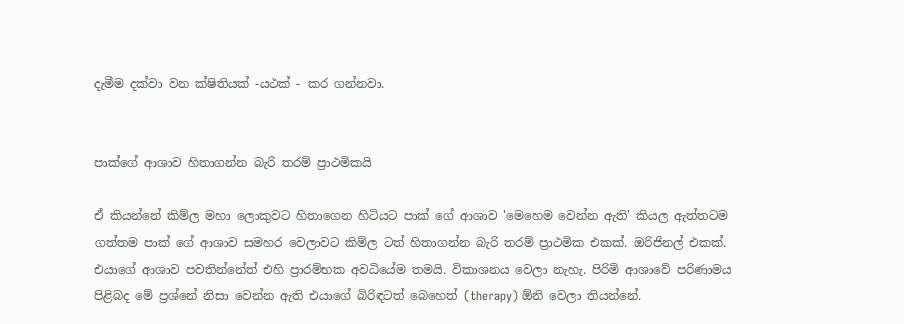දැමීම දක්වා වන ක්ෂිතියක් -යථක් - කර ගන්නවා.


පාක්ගේ ආශාව හිතාගන්න බැරි තරම් ප්‍රාථමිකයි

ඒ කියන්නේ කිම්ල මහා ලොකුවට හිතාගෙන හිටියට පාක් ගේ ආශාව 'මෙහෙම වෙන්න ඇති' කියල ඇත්තටම ගත්තම පාක් ගේ ආශාව සමහර වෙලාවට කිම්ල ටත් හිතාගන්න බැරි තරම් ප්‍රාථමික එකක්. ඔරිජිනල් එකක්. එයාගේ ආශාව පවතින්නේත් එහි ප්‍රාරම්භක අවධියේම තමයි. විකාශනය වෙලා නැහැ. පිරිමි ආශාවේ පරිණාමය පිළිබද මේ ප්‍රශ්නේ නිසා වෙන්න ඇති එයාගේ බිරිඳටත් බෙහෙත් (therapy) ඕනි වෙලා තියන්නේ.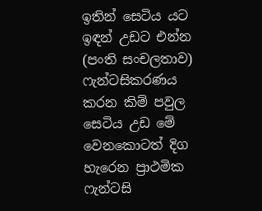ඉතින් සෙටිය යට ඉඳන් උඩට එන්න (පංති සංචලතාව) ෆැන්ටසිකරණය කරන කිම් පවුල සෙටිය උඩ මේ වෙනකොටත් දිග හැරෙන ප්‍රාථමික ෆැන්ටසි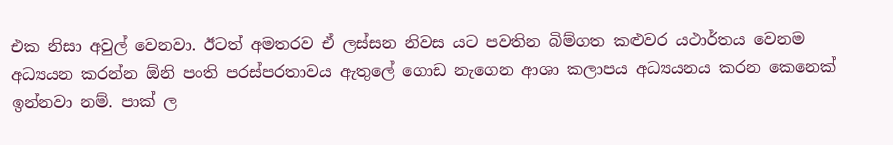එක නිසා අවුල් වෙනවා. ඊටත් අමතරව ඒ ලස්සන නිවස යට පවතින බිම්ගත කළුවර යථාර්තය වෙනම අධ්‍යයන කරන්න ඕනි පංති පරස්පරතාවය ඇතුලේ ගොඩ නැගෙන ආශා කලාපය අධ්‍යයනය කරන කෙනෙක් ඉන්නවා නම්. පාක් ල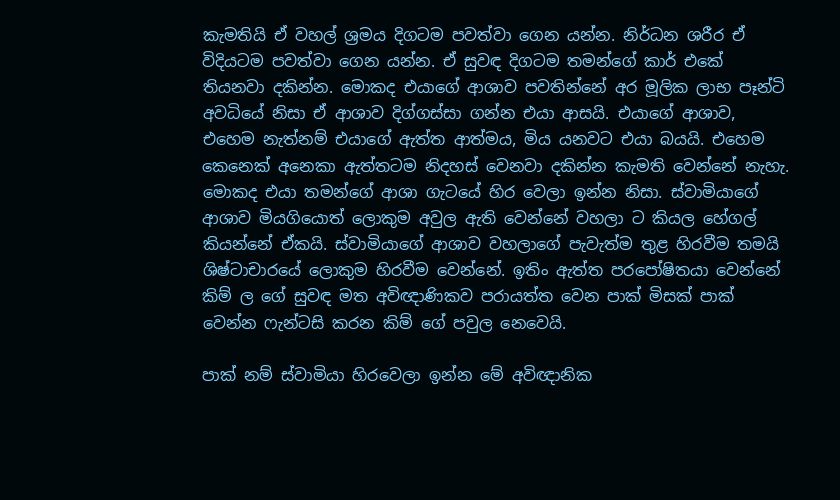කැමතියි ඒ වහල් ශ්‍රමය දිගටම පවත්වා ගෙන යන්න. නිර්ධන ශරීර ඒ විදියටම පවත්වා ගෙන යන්න. ඒ සුවඳ දිගටම තමන්ගේ කාර් එකේ තියනවා දකින්න. මොකද එයාගේ ආශාව පවතින්නේ අර මූලික ලාභ පෑන්ටි අවධියේ නිසා ඒ ආශාව දිග්ගස්සා ගන්න එයා ආසයි. එයාගේ ආශාව, එහෙම නැත්නම් එයාගේ ඇත්ත ආත්මය, මිය යනවට එයා බයයි. එහෙම කෙනෙක් අනෙකා ඇත්තටම නිදහස් වෙනවා දකින්න කැමති වෙන්නේ නැහැ. මොකද එයා තමන්ගේ ආශා ගැටයේ හිර වෙලා ඉන්න නිසා. ස්වාමියාගේ ආශාව මියගියොත් ලොකුම අවුල ඇති වෙන්නේ වහලා ට කියල හේගල් කියන්නේ ඒකයි. ස්වාමියාගේ ආශාව වහලාගේ පැවැත්ම තුළ හිරවීම තමයි ශිෂ්ටාචාරයේ ලොකුම හිරවීම වෙන්නේ. ඉතිං ඇත්ත පරපෝෂිතයා වෙන්නේ කිම් ල ගේ සුවඳ මත අවිඥාණිකව පරායත්ත වෙන පාක් මිසක් පාක් වෙන්න ෆැන්ටසි කරන කිම් ගේ පවුල නෙවෙයි.

පාක් නම් ස්වාමියා හිරවෙලා ඉන්න මේ අවිඥානික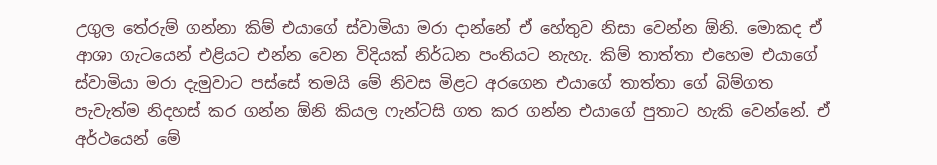උගුල තේරුම් ගන්නා කිම් එයාගේ ස්වාමියා මරා දාන්නේ ඒ හේතුව නිසා වෙන්න ඕනි. මොකද ඒ ආශා ගැටයෙන් එළියට එන්න වෙන විදියක් නිර්ධන පංතියට නැහැ. කිම් තාත්තා එහෙම එයාගේ ස්වාමියා මරා දැමුවාට පස්සේ තමයි මේ නිවස මිළට අරගෙන එයාගේ තාත්තා ගේ බිම්ගත පැවැත්ම නිදහස් කර ගන්න ඕනි කියල ෆැන්ටසි ගත කර ගන්න එයාගේ පුතාට හැකි වෙන්නේ. ඒ අර්ථයෙන් මේ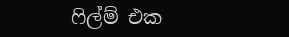ෆිල්ම් එක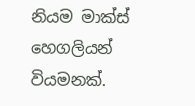නියම මාක්ස් හෙගලියන් වියමනක්.